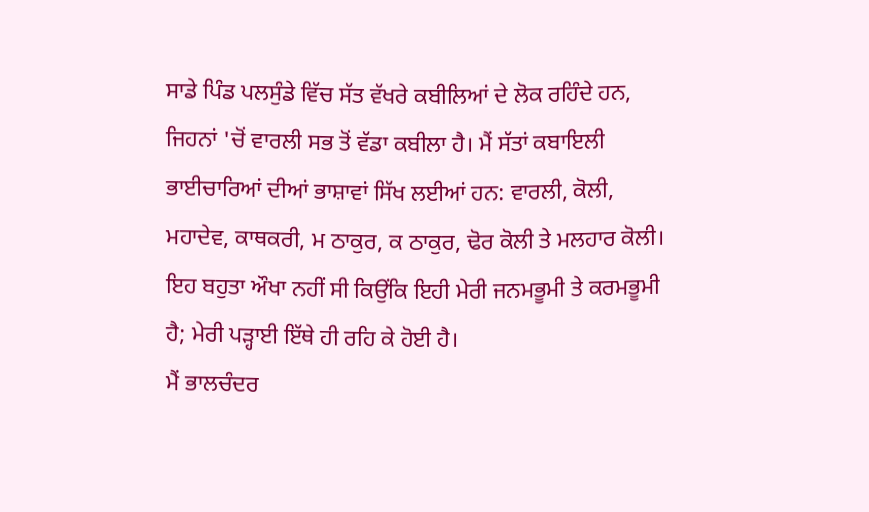ਸਾਡੇ ਪਿੰਡ ਪਲਸੁੰਡੇ ਵਿੱਚ ਸੱਤ ਵੱਖਰੇ ਕਬੀਲਿਆਂ ਦੇ ਲੋਕ ਰਹਿੰਦੇ ਹਨ, ਜਿਹਨਾਂ 'ਚੋਂ ਵਾਰਲੀ ਸਭ ਤੋਂ ਵੱਡਾ ਕਬੀਲਾ ਹੈ। ਮੈਂ ਸੱਤਾਂ ਕਬਾਇਲੀ ਭਾਈਚਾਰਿਆਂ ਦੀਆਂ ਭਾਸ਼ਾਵਾਂ ਸਿੱਖ ਲਈਆਂ ਹਨ: ਵਾਰਲੀ, ਕੋਲੀ, ਮਹਾਦੇਵ, ਕਾਥਕਰੀ, ਮ ਠਾਕੁਰ, ਕ ਠਾਕੁਰ, ਢੋਰ ਕੋਲੀ ਤੇ ਮਲਹਾਰ ਕੋਲੀ। ਇਹ ਬਹੁਤਾ ਔਖਾ ਨਹੀਂ ਸੀ ਕਿਉਂਕਿ ਇਹੀ ਮੇਰੀ ਜਨਮਭੂਮੀ ਤੇ ਕਰਮਭੂਮੀ ਹੈ; ਮੇਰੀ ਪੜ੍ਹਾਈ ਇੱਥੇ ਹੀ ਰਹਿ ਕੇ ਹੋਈ ਹੈ।
ਮੈਂ ਭਾਲਚੰਦਰ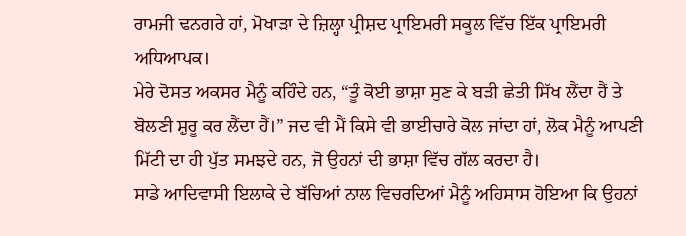ਰਾਮਜੀ ਢਨਗਰੇ ਹਾਂ, ਮੋਖਾੜਾ ਦੇ ਜ਼ਿਲ੍ਹਾ ਪ੍ਰੀਸ਼ਦ ਪ੍ਰਾਇਮਰੀ ਸਕੂਲ ਵਿੱਚ ਇੱਕ ਪ੍ਰਾਇਮਰੀ ਅਧਿਆਪਕ।
ਮੇਰੇ ਦੋਸਤ ਅਕਸਰ ਮੈਨੂੰ ਕਹਿੰਦੇ ਹਨ, “ਤੂੰ ਕੋਈ ਭਾਸ਼ਾ ਸੁਣ ਕੇ ਬੜੀ ਛੇਤੀ ਸਿੱਖ ਲੈਂਦਾ ਹੈਂ ਤੇ ਬੋਲਣੀ ਸ਼ੁਰੂ ਕਰ ਲੈਂਦਾ ਹੈਂ।” ਜਦ ਵੀ ਮੈਂ ਕਿਸੇ ਵੀ ਭਾਈਚਾਰੇ ਕੋਲ ਜਾਂਦਾ ਹਾਂ, ਲੋਕ ਮੈਨੂੰ ਆਪਣੀ ਮਿੱਟੀ ਦਾ ਹੀ ਪੁੱਤ ਸਮਝਦੇ ਹਨ, ਜੋ ਉਹਨਾਂ ਦੀ ਭਾਸ਼ਾ ਵਿੱਚ ਗੱਲ ਕਰਦਾ ਹੈ।
ਸਾਡੇ ਆਦਿਵਾਸੀ ਇਲਾਕੇ ਦੇ ਬੱਚਿਆਂ ਨਾਲ ਵਿਚਰਦਿਆਂ ਮੈਨੂੰ ਅਹਿਸਾਸ ਹੋਇਆ ਕਿ ਉਹਨਾਂ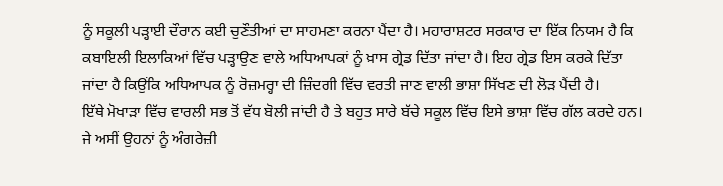ਨੂੰ ਸਕੂਲੀ ਪੜ੍ਹਾਈ ਦੌਰਾਨ ਕਈ ਚੁਣੌਤੀਆਂ ਦਾ ਸਾਹਮਣਾ ਕਰਨਾ ਪੈਂਦਾ ਹੈ। ਮਹਾਰਾਸ਼ਟਰ ਸਰਕਾਰ ਦਾ ਇੱਕ ਨਿਯਮ ਹੈ ਕਿ ਕਬਾਇਲੀ ਇਲਾਕਿਆਂ ਵਿੱਚ ਪੜ੍ਹਾਉਣ ਵਾਲੇ ਅਧਿਆਪਕਾਂ ਨੂੰ ਖ਼ਾਸ ਗ੍ਰੇਡ ਦਿੱਤਾ ਜਾਂਦਾ ਹੈ। ਇਹ ਗ੍ਰੇਡ ਇਸ ਕਰਕੇ ਦਿੱਤਾ ਜਾਂਦਾ ਹੈ ਕਿਉਂਕਿ ਅਧਿਆਪਕ ਨੂੰ ਰੋਜ਼ਮਰ੍ਹਾ ਦੀ ਜ਼ਿੰਦਗੀ ਵਿੱਚ ਵਰਤੀ ਜਾਣ ਵਾਲੀ ਭਾਸ਼ਾ ਸਿੱਖਣ ਦੀ ਲੋੜ ਪੈਂਦੀ ਹੈ।
ਇੱਥੇ ਮੋਖਾੜਾ ਵਿੱਚ ਵਾਰਲੀ ਸਭ ਤੋਂ ਵੱਧ ਬੋਲੀ ਜਾਂਦੀ ਹੈ ਤੇ ਬਹੁਤ ਸਾਰੇ ਬੱਚੇ ਸਕੂਲ ਵਿੱਚ ਇਸੇ ਭਾਸ਼ਾ ਵਿੱਚ ਗੱਲ ਕਰਦੇ ਹਨ। ਜੇ ਅਸੀਂ ਉਹਨਾਂ ਨੂੰ ਅੰਗਰੇਜ਼ੀ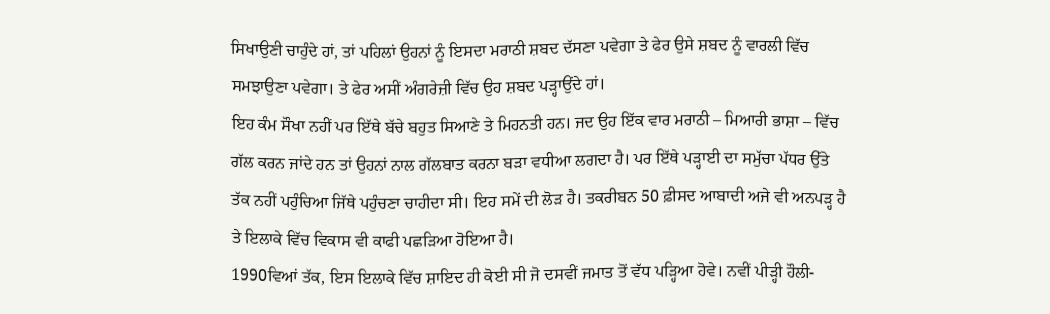ਸਿਖਾਉਣੀ ਚਾਹੁੰਦੇ ਹਾਂ, ਤਾਂ ਪਹਿਲਾਂ ਉਹਨਾਂ ਨੂੰ ਇਸਦਾ ਮਰਾਠੀ ਸ਼ਬਦ ਦੱਸਣਾ ਪਵੇਗਾ ਤੇ ਫੇਰ ਉਸੇ ਸ਼ਬਦ ਨੂੰ ਵਾਰਲੀ ਵਿੱਚ ਸਮਝਾਉਣਾ ਪਵੇਗਾ। ਤੇ ਫੇਰ ਅਸੀਂ ਅੰਗਰੇਜ਼ੀ ਵਿੱਚ ਉਹ ਸ਼ਬਦ ਪੜ੍ਹਾਉਂਦੇ ਹਾਂ।
ਇਹ ਕੰਮ ਸੌਖਾ ਨਹੀਂ ਪਰ ਇੱਥੇ ਬੱਚੇ ਬਹੁਤ ਸਿਆਣੇ ਤੇ ਮਿਹਨਤੀ ਹਨ। ਜਦ ਉਹ ਇੱਕ ਵਾਰ ਮਰਾਠੀ – ਮਿਆਰੀ ਭਾਸ਼ਾ – ਵਿੱਚ ਗੱਲ ਕਰਨ ਜਾਂਦੇ ਹਨ ਤਾਂ ਉਹਨਾਂ ਨਾਲ ਗੱਲਬਾਤ ਕਰਨਾ ਬੜਾ ਵਧੀਆ ਲਗਦਾ ਹੈ। ਪਰ ਇੱਥੇ ਪੜ੍ਹਾਈ ਦਾ ਸਮੁੱਚਾ ਪੱਧਰ ਉੱਤੇ ਤੱਕ ਨਹੀਂ ਪਹੁੰਚਿਆ ਜਿੱਥੇ ਪਹੁੰਚਣਾ ਚਾਹੀਦਾ ਸੀ। ਇਹ ਸਮੇਂ ਦੀ ਲੋੜ ਹੈ। ਤਕਰੀਬਨ 50 ਫ਼ੀਸਦ ਆਬਾਦੀ ਅਜੇ ਵੀ ਅਨਪੜ੍ਹ ਹੈ ਤੇ ਇਲਾਕੇ ਵਿੱਚ ਵਿਕਾਸ ਵੀ ਕਾਫੀ ਪਛੜਿਆ ਹੋਇਆ ਹੈ।
1990ਵਿਆਂ ਤੱਕ, ਇਸ ਇਲਾਕੇ ਵਿੱਚ ਸ਼ਾਇਦ ਹੀ ਕੋਈ ਸੀ ਜੋ ਦਸਵੀਂ ਜਮਾਤ ਤੋਂ ਵੱਧ ਪੜ੍ਹਿਆ ਹੋਵੇ। ਨਵੀਂ ਪੀੜ੍ਹੀ ਹੌਲੀ-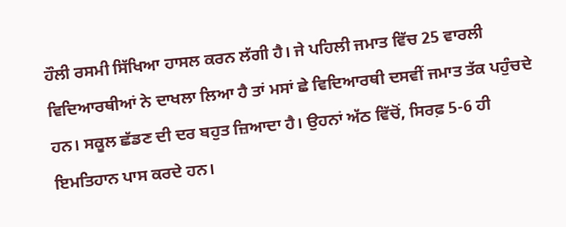ਹੌਲੀ ਰਸਮੀ ਸਿੱਖਿਆ ਹਾਸਲ ਕਰਨ ਲੱਗੀ ਹੈ। ਜੇ ਪਹਿਲੀ ਜਮਾਤ ਵਿੱਚ 25 ਵਾਰਲੀ ਵਿਦਿਆਰਥੀਆਂ ਨੇ ਦਾਖਲਾ ਲਿਆ ਹੈ ਤਾਂ ਮਸਾਂ ਛੇ ਵਿਦਿਆਰਥੀ ਦਸਵੀਂ ਜਮਾਤ ਤੱਕ ਪਹੁੰਚਦੇ ਹਨ। ਸਕੂਲ ਛੱਡਣ ਦੀ ਦਰ ਬਹੁਤ ਜ਼ਿਆਦਾ ਹੈ। ਉਹਨਾਂ ਅੱਠ ਵਿੱਚੋਂ, ਸਿਰਫ਼ 5-6 ਹੀ ਇਮਤਿਹਾਨ ਪਾਸ ਕਰਦੇ ਹਨ।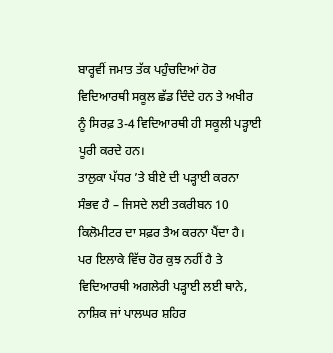ਬਾਰ੍ਹਵੀਂ ਜਮਾਤ ਤੱਕ ਪਹੁੰਚਦਿਆਂ ਹੋਰ ਵਿਦਿਆਰਥੀ ਸਕੂਲ ਛੱਡ ਦਿੰਦੇ ਹਨ ਤੇ ਅਖੀਰ ਨੂੰ ਸਿਰਫ਼ 3-4 ਵਿਦਿਆਰਥੀ ਹੀ ਸਕੂਲੀ ਪੜ੍ਹਾਈ ਪੂਰੀ ਕਰਦੇ ਹਨ।
ਤਾਲੁਕਾ ਪੱਧਰ ’ਤੇ ਬੀਏ ਦੀ ਪੜ੍ਹਾਈ ਕਰਨਾ ਸੰਭਵ ਹੈ – ਜਿਸਦੇ ਲਈ ਤਕਰੀਬਨ 10 ਕਿਲੋਮੀਟਰ ਦਾ ਸਫ਼ਰ ਤੈਅ ਕਰਨਾ ਪੈਂਦਾ ਹੈ। ਪਰ ਇਲਾਕੇ ਵਿੱਚ ਹੋਰ ਕੁਝ ਨਹੀਂ ਹੈ ਤੇ ਵਿਦਿਆਰਥੀ ਅਗਲੇਰੀ ਪੜ੍ਹਾਈ ਲਈ ਥਾਨੇ, ਨਾਸ਼ਿਕ ਜਾਂ ਪਾਲਘਰ ਸ਼ਹਿਰ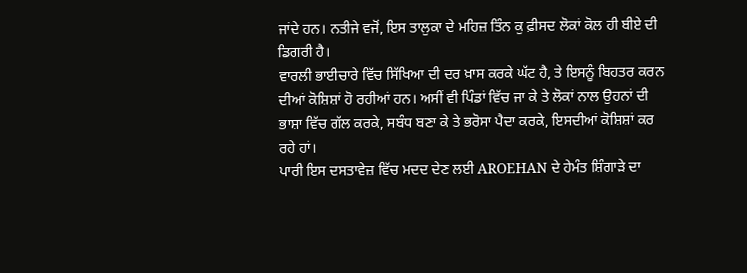ਜਾਂਦੇ ਹਨ। ਨਤੀਜੇ ਵਜੋਂ, ਇਸ ਤਾਲੁਕਾ ਦੇ ਮਹਿਜ਼ ਤਿੰਨ ਕੁ ਫ਼ੀਸਦ ਲੋਕਾਂ ਕੋਲ ਹੀ ਬੀਏ ਦੀ ਡਿਗਰੀ ਹੈ।
ਵਾਰਲੀ ਭਾਈਚਾਰੇ ਵਿੱਚ ਸਿੱਖਿਆ ਦੀ ਦਰ ਖ਼ਾਸ ਕਰਕੇ ਘੱਟ ਹੈ, ਤੇ ਇਸਨੂੰ ਬਿਹਤਰ ਕਰਨ ਦੀਆਂ ਕੋਸ਼ਿਸ਼ਾਂ ਹੋ ਰਹੀਆਂ ਹਨ। ਅਸੀਂ ਵੀ ਪਿੰਡਾਂ ਵਿੱਚ ਜਾ ਕੇ ਤੇ ਲੋਕਾਂ ਨਾਲ ਉਹਨਾਂ ਦੀ ਭਾਸ਼ਾ ਵਿੱਚ ਗੱਲ ਕਰਕੇ, ਸਬੰਧ ਬਣਾ ਕੇ ਤੇ ਭਰੋਸਾ ਪੈਦਾ ਕਰਕੇ, ਇਸਦੀਆਂ ਕੋਸ਼ਿਸ਼ਾਂ ਕਰ ਰਹੇ ਹਾਂ।
ਪਾਰੀ ਇਸ ਦਸਤਾਵੇਜ਼ ਵਿੱਚ ਮਦਦ ਦੇਣ ਲਈ AROEHAN ਦੇ ਹੇਮੰਤ ਸ਼ਿੰਗਾੜੇ ਦਾ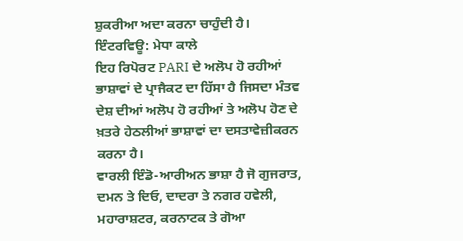ਸ਼ੁਕਰੀਆ ਅਦਾ ਕਰਨਾ ਚਾਹੁੰਦੀ ਹੈ।
ਇੰਟਰਵਿਊ: ਮੇਧਾ ਕਾਲੇ
ਇਹ ਰਿਪੋਰਟ PARI ਦੇ ਅਲੋਪ ਹੋ ਰਹੀਆਂ ਭਾਸ਼ਾਵਾਂ ਦੇ ਪ੍ਰਾਜੈਕਟ ਦਾ ਹਿੱਸਾ ਹੈ ਜਿਸਦਾ ਮੰਤਵ ਦੇਸ਼ ਦੀਆਂ ਅਲੋਪ ਹੋ ਰਹੀਆਂ ਤੇ ਅਲੋਪ ਹੋਣ ਦੇ ਖ਼ਤਰੇ ਹੇਠਲੀਆਂ ਭਾਸ਼ਾਵਾਂ ਦਾ ਦਸਤਾਵੇਜ਼ੀਕਰਨ ਕਰਨਾ ਹੈ।
ਵਾਰਲੀ ਇੰਡੋ-ਆਰੀਅਨ ਭਾਸ਼ਾ ਹੈ ਜੋ ਗੁਜਰਾਤ, ਦਮਨ ਤੇ ਦਿਓ, ਦਾਦਰਾ ਤੇ ਨਗਰ ਹਵੇਲੀ, ਮਹਾਰਾਸ਼ਟਰ, ਕਰਨਾਟਕ ਤੇ ਗੋਆ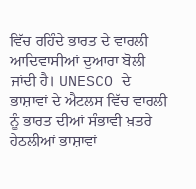ਵਿੱਚ ਰਹਿੰਦੇ ਭਾਰਤ ਦੇ ਵਾਰਲੀ ਆਦਿਵਾਸੀਆਂ ਦੁਆਰਾ ਬੋਲੀ ਜਾਂਦੀ ਹੈ। UNESCO ਦੇ ਭਾਸ਼ਾਵਾਂ ਦੇ ਐਟਲਸ ਵਿੱਚ ਵਾਰਲੀ ਨੂੰ ਭਾਰਤ ਦੀਆਂ ਸੰਭਾਵੀ ਖ਼ਤਰੇ ਹੇਠਲੀਆਂ ਭਾਸ਼ਾਵਾਂ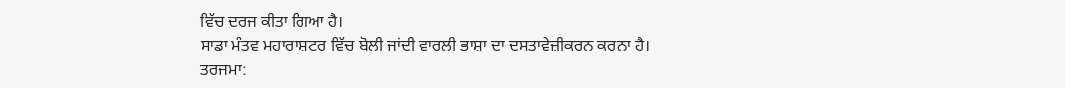ਵਿੱਚ ਦਰਜ ਕੀਤਾ ਗਿਆ ਹੈ।
ਸਾਡਾ ਮੰਤਵ ਮਹਾਰਾਸ਼ਟਰ ਵਿੱਚ ਬੋਲੀ ਜਾਂਦੀ ਵਾਰਲੀ ਭਾਸ਼ਾ ਦਾ ਦਸਤਾਵੇਜ਼ੀਕਰਨ ਕਰਨਾ ਹੈ।
ਤਰਜਮਾ: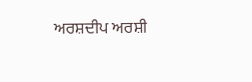ਅਰਸ਼ਦੀਪ ਅਰਸ਼ੀ